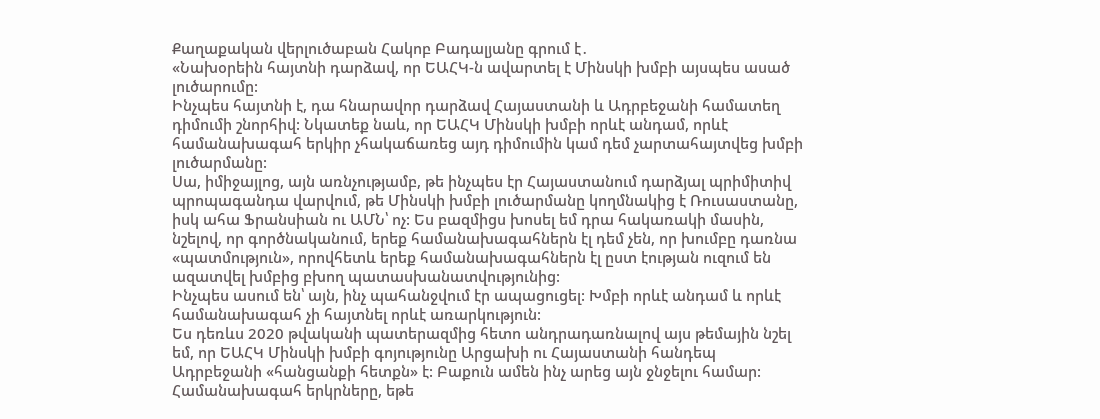Քաղաքական վերլուծաբան Հակոբ Բադալյանը գրում է․
«Նախօրեին հայտնի դարձավ, որ ԵԱՀԿ-ն ավարտել է Մինսկի խմբի այսպես ասած լուծարումը:
Ինչպես հայտնի է, դա հնարավոր դարձավ Հայաստանի և Ադրբեջանի համատեղ դիմումի շնորհիվ: Նկատեք նաև, որ ԵԱՀԿ Մինսկի խմբի որևէ անդամ, որևէ համանախագահ երկիր չհակաճառեց այդ դիմումին կամ դեմ չարտահայտվեց խմբի լուծարմանը:
Սա, իմիջայլոց, այն առնչությամբ, թե ինչպես էր Հայաստանում դարձյալ պրիմիտիվ պրոպագանդա վարվում, թե Մինսկի խմբի լուծարմանը կողմնակից է Ռուսաստանը, իսկ ահա Ֆրանսիան ու ԱՄՆ՝ ոչ: Ես բազմիցս խոսել եմ դրա հակառակի մասին, նշելով, որ գործնականում, երեք համանախագահներն էլ դեմ չեն, որ խումբը դառնա «պատմություն», որովհետև երեք համանախագահներն էլ ըստ էության ուզում են ազատվել խմբից բխող պատասխանատվությունից:
Ինչպես ասում են՝ այն, ինչ պահանջվում էր ապացուցել: Խմբի որևէ անդամ և որևէ համանախագահ չի հայտնել որևէ առարկություն:
Ես դեռևս 2020 թվականի պատերազմից հետո անդրադառնալով այս թեմային նշել եմ, որ ԵԱՀԿ Մինսկի խմբի գոյությունը Արցախի ու Հայաստանի հանդեպ Ադրբեջանի «հանցանքի հետքն» է: Բաքուն ամեն ինչ արեց այն ջնջելու համար: Համանախագահ երկրները, եթե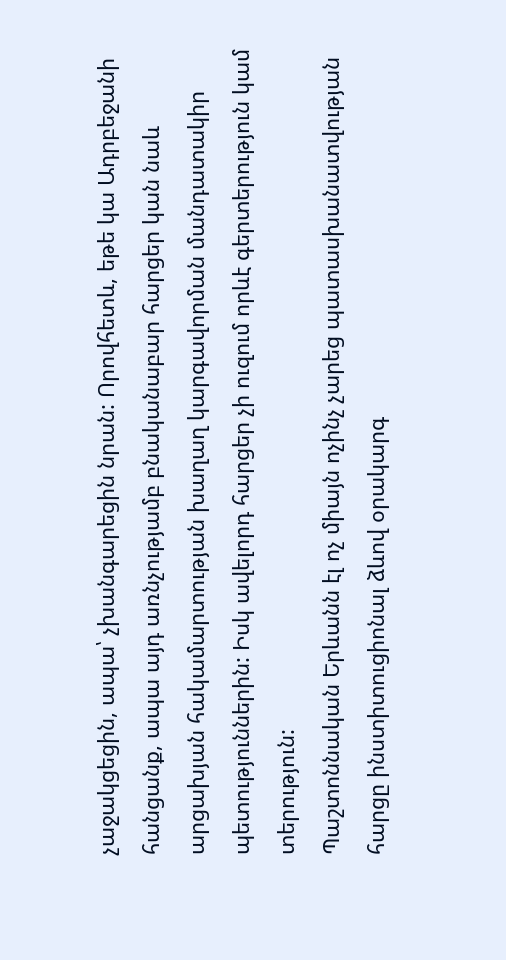չաջակցեցին, ապա՝ չխանգարեցին նրան: Որովհետև, եթե կա Ադրբեջանի հանցանք, ապա այդ առնչությամբ բնականաբար հարցեր կան նաև արցախյան հակամարտության խաղաղ կարգավորման մանդատակիր պետություններին: Իսկ ավելորդ հարցեր չի ուզում որևէ գերտերություն կամ տերություն:
Պաշտոննական Երևանն էլ ոչ միայն ոչինչ չարեց պատասխանատվության հարցը ինստիտուցիոնալ ձևով օրակարգ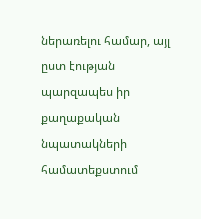ներառելու համար, այլ ըստ էության պարզապես իր քաղաքական նպատակների համատեքստում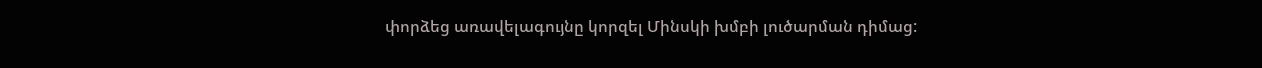փորձեց առավելագույնը կորզել Մինսկի խմբի լուծարման դիմաց: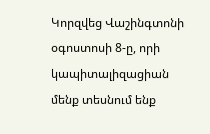Կորզվեց Վաշինգտոնի օգոստոսի 8-ը, որի կապիտալիզացիան մենք տեսնում ենք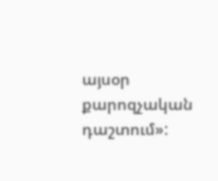այսօր քարոզչական դաշտում»: